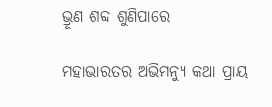ଭ୍ରୂଣ ଶବ୍ଦ ଶୁଣିପାରେ

ମହାଭାରତର ଅଭିମନ୍ୟୁ କଥା ପ୍ରାୟ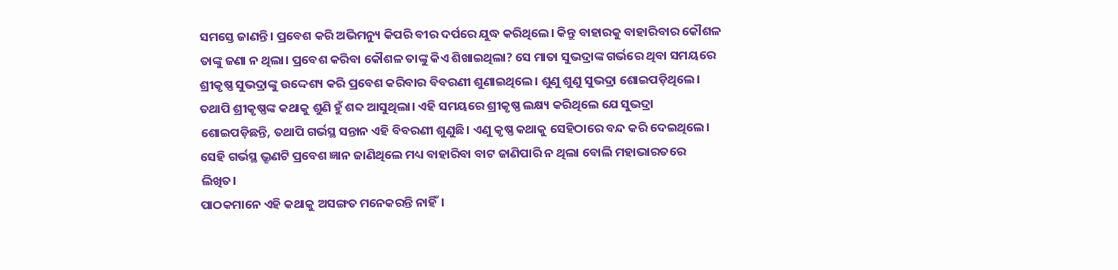ସମସ୍ତେ ଜାଣନ୍ତି। ପ୍ରବେଶ କରି ଅଭିମନ୍ୟୁ କିପରି ବୀର ଦର୍ପରେ ଯୁଦ୍ଧ କରିଥିଲେ। କିନ୍ତୁ ବାହାରକୁ ବାହାରିବାର କୌଶଳ ତାଙ୍କୁ ଜଣା ନ ଥିଲା। ପ୍ରବେଶ କରିବା କୌଶଳ ତାଙ୍କୁ କିଏ ଶିଖାଇଥିଲା? ସେ ମାତା ସୁଭଦ୍ରାଙ୍କ ଗର୍ଭରେ ଥିବା ସମୟରେ ଶ୍ରୀକୃଷ୍ଣ ସୁଭଦ୍ରାଙ୍କୁ ଉଦ୍ଦେଶ୍ୟ କରି ପ୍ରବେଶ କରିବାର ବିବରଣୀ ଶୁଣାଇଥିଲେ। ଶୁଣୁ ଶୁଣୁ ସୁଭଦ୍ରା ଶୋଇପଡ଼ିଥିଲେ। ତଥାପି ଶ୍ରୀକୃଷ୍ଣଙ୍କ କଥାକୁ ଶୁଣି ହୁଁ ଶବ୍ଦ ଆସୁଥିଲା। ଏହି ସମୟରେ ଶ୍ରୀକୃଷ୍ଣ ଲକ୍ଷ୍ୟ କରିଥିଲେ ଯେ ସୁଭଦ୍ରା ଶୋଇପଡ଼ିଛନ୍ତି, ତଥାପି ଗର୍ଭସ୍ଥ ସନ୍ତାନ ଏହି ବିବରଣୀ ଶୁଣୁଛି। ଏଣୁ କୃଷ୍ଣ କଥାକୁ ସେହିଠାରେ ବନ୍ଦ କରି ଦେଇଥିଲେ। ସେହି ଗର୍ଭସ୍ଥ ଭ୍ରୂଣଟି ପ୍ରବେଶ ଜ୍ଞାନ ଜାଣିଥିଲେ ମଧ୍ୟ ବାହାରିବା ବାଟ ଜାଣିପାରି ନ ଥିଲା ବୋଲି ମହାଭାରତରେ ଲିଖିତ।
ପାଠକମାନେ ଏହି କଥାକୁ ଅସଙ୍ଗତ ମନେକରନ୍ତି ନାହିଁ।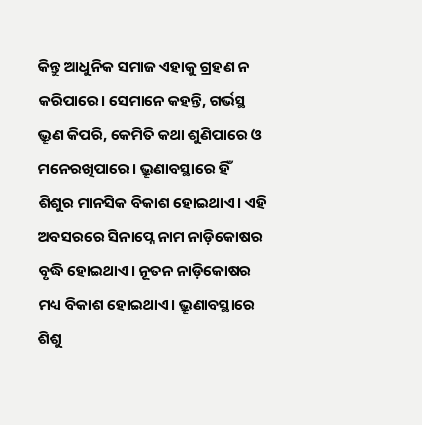କିନ୍ତୁ ଆଧୁନିକ ସମାଜ ଏହାକୁ ଗ୍ରହଣ ନ କରିପାରେ। ସେମାନେ କହନ୍ତି, ଗର୍ଭସ୍ଥ ଭ୍ରୂଣ କିପରି, କେମିତି କଥା ଶୁଣିପାରେ ଓ ମନେରଖିପାରେ। ଭ୍ରୂଣାବସ୍ଥାରେ ହିଁ ଶିଶୁର ମାନସିକ ବିକାଶ ହୋଇଥାଏ। ଏହି ଅବସରରେ ସିନାପ୍ନେ ନାମ ନାଡ଼ିକୋଷର ବୃଦ୍ଧି ହୋଇଥାଏ। ନୂତନ ନାଡ଼ିକୋଷର ମଧ୍ୟ ବିକାଶ ହୋଇଥାଏ। ଭ୍ରୂଣାବସ୍ଥାରେ ଶିଶୁ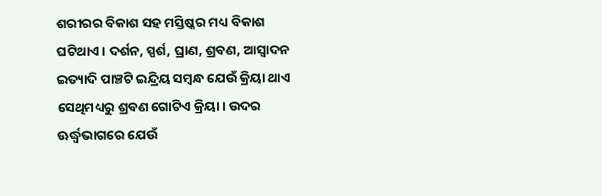ଶରୀରର ବିକାଶ ସହ ମସ୍ତିଷ୍କର ମଧ୍ୟ ବିକାଶ ଘଟିଥାଏ। ଦର୍ଶନ, ସ୍ପର୍ଶ, ଘ୍ରାଣ, ଶ୍ରବଣ, ଆସ୍ୱାଦନ ଇତ୍ୟାଦି ପାଞ୍ଚଟି ଇନ୍ଦ୍ରିୟ ସମ୍ୱନ୍ଧ ଯେଉଁ କ୍ରିୟା ଥାଏ ସେଥିମଧ୍ୟରୁ ଶ୍ରବଣ ଗୋଟିଏ କ୍ରିୟା। ଉଦର ଊର୍ଦ୍ଧ୍ୱଭାଗରେ ଯେଉଁ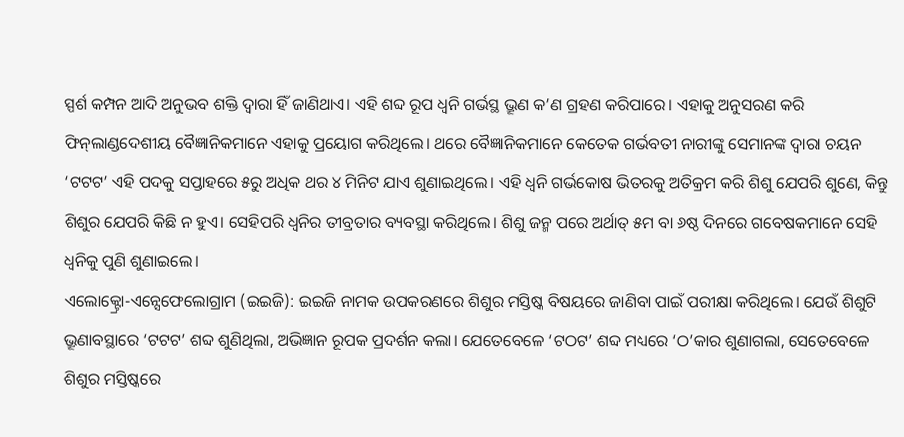ସ୍ପର୍ଶ କମ୍ପନ ଆଦି ଅନୁଭବ ଶକ୍ତି ଦ୍ୱାରା ହିଁ ଜାଣିଥାଏ। ଏହି ଶବ୍ଦ ରୂପ ଧ୍ୱନି ଗର୍ଭସ୍ଥ ଭ୍ରୂଣ କ’ଣ ଗ୍ରହଣ କରିପାରେ। ଏହାକୁ ଅନୁସରଣ କରି ଫିନ୍‌ଲାଣ୍ଡଦେଶୀୟ ବୈଜ୍ଞାନିକମାନେ ଏହାକୁ ପ୍ରୟୋଗ କରିଥିଲେ। ଥରେ ବୈଜ୍ଞାନିକମାନେ କେତେକ ଗର୍ଭବତୀ ନାରୀଙ୍କୁ ସେମାନଙ୍କ ଦ୍ୱାରା ଚୟନ ‘ଟଟଟ’ ଏହି ପଦକୁ ସପ୍ତାହରେ ୫ରୁ ଅଧିକ ଥର ୪ ମିନିଟ ଯାଏ ଶୁଣାଇଥିଲେ। ଏହି ଧ୍ୱନି ଗର୍ଭକୋଷ ଭିତରକୁ ଅତିକ୍ରମ କରି ଶିଶୁ ଯେପରି ଶୁଣେ, କିନ୍ତୁ ଶିଶୁର ଯେପରି କିଛି ନ ହୁଏ। ସେହିପରି ଧ୍ୱନିର ତୀବ୍ରତାର ବ୍ୟବସ୍ଥା କରିଥିଲେ। ଶିଶୁ ଜନ୍ମ ପରେ ଅର୍ଥାତ୍‌ ୫ମ ବା ୬ଷ୍ଠ ଦିନରେ ଗବେଷକମାନେ ସେହି ଧ୍ୱନିକୁ ପୁଣି ଶୁଣାଇଲେ।
ଏଲୋକ୍ଟ୍ରୋ-ଏନ୍ସେଫେଲୋଗ୍ରାମ (ଇଇଜି): ଇଇଜି ନାମକ ଉପକରଣରେ ଶିଶୁର ମସ୍ତିଷ୍କ ବିଷୟରେ ଜାଣିବା ପାଇଁ ପରୀକ୍ଷା କରିଥିଲେ। ଯେଉଁ ଶିଶୁଟି ଭ୍ରୂଣାବସ୍ଥାରେ ‘ଟଟଟ’ ଶବ୍ଦ ଶୁଣିଥିଲା, ଅଭିଜ୍ଞାନ ରୂପକ ପ୍ରଦର୍ଶନ କଲା। ଯେତେବେଳେ ‘ଟଠଟ’ ଶବ୍ଦ ମଧ୍ୟରେ ‘ଠ’କାର ଶୁଣାଗଲା, ସେତେବେଳେ ଶିଶୁର ମସ୍ତିଷ୍କରେ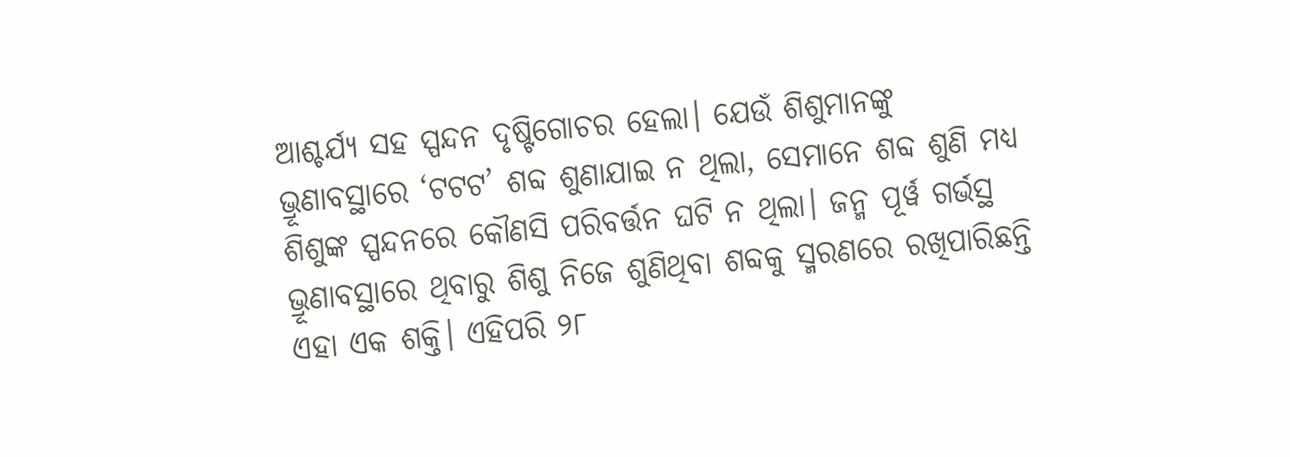ଆଶ୍ଚର୍ଯ୍ୟ ସହ ସ୍ପନ୍ଦନ ଦୃଷ୍ଟିଗୋଚର ହେଲା। ଯେଉଁ ଶିଶୁମାନଙ୍କୁ ଭ୍ରୂଣାବସ୍ଥାରେ ‘ଟଟଟ’ ଶବ୍ଦ ଶୁଣାଯାଇ ନ ଥିଲା, ସେମାନେ ଶବ୍ଦ ଶୁଣି ମଧ୍ୟ ଶିଶୁଙ୍କ ସ୍ପନ୍ଦନରେ କୌଣସି ପରିବର୍ତ୍ତନ ଘଟି ନ ଥିଲା। ଜନ୍ମ ପୂର୍ୱ ଗର୍ଭସ୍ଥ ଭ୍ରୂଣାବସ୍ଥାରେ ଥିବାରୁ ଶିଶୁ ନିଜେ ଶୁଣିଥିବା ଶବ୍ଦକୁ ସ୍ମରଣରେ ରଖିପାରିଛନ୍ତି ଏହା ଏକ ଶକ୍ତି। ଏହିପରି ୨୮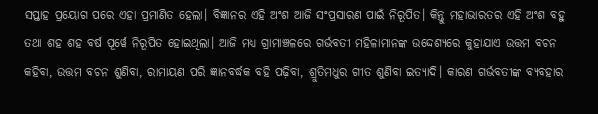ସପ୍ତାହ ପ୍ରୟୋଗ ପରେ ଏହା ପ୍ରମାଣିତ ହେଲା। ବିଜ୍ଞାନର ଏହି ଅଂଶ ଆଜି ସଂପ୍ରସାରଣ ପାଇଁ ନିରୂପିତ। କିନ୍ତୁ ମହାଭାରତର ଏହି ଅଂଶ ବହୁ ତଥା ଶହ ଶହ ବର୍ଷ ପୂର୍ୱେ ନିରୂପିତ ହୋଇଥିଲା। ଆଜି ମଧ୍ୟ ଗ୍ରାମାଞ୍ଚଳରେ ଗର୍ଭବତୀ ମହିଳାମାନଙ୍କ ଉଦ୍ଦେଶ୍ୟରେ କୁହାଯାଏ ଉତ୍ତମ ବଚନ କହିବା, ଉତ୍ତମ ବଚନ ଶୁଣିବା, ରାମାୟଣ ପରି ଜ୍ଞାନବର୍ଦ୍ଧକ ବହି ପଢ଼ିବା, ଶ୍ରୁତିମଧୁର ଗୀତ ଶୁଣିବା ଇତ୍ୟାଦି। କାରଣ ଗର୍ଭବତୀଙ୍କ ବ୍ୟବହାର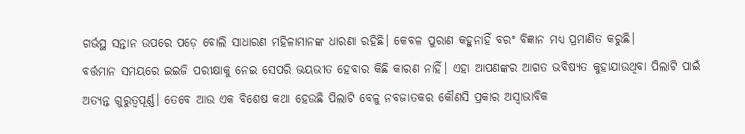ଗର୍ଭସ୍ଥ ସନ୍ତାନ ଉପରେ ପଡ଼େ ବୋଲି ସାଧାରଣ ମହିଳାମାନଙ୍କ ଧାରଣା ରହିଛି। କେବଳ ପୁରାଣ କହୁନାହିଁ ବରଂ ବିଜ୍ଞାନ ମଧ୍ୟ ପ୍ରମାଣିତ କରୁଛି।
ବର୍ତ୍ତମାନ ସମୟରେ ଇଇଜି ପରୀକ୍ଷାକୁ ନେଇ ସେପରି ଭୟଭୀତ ହେବାର କିଛି କାରଣ ନାହିଁ। ଏହା ଆପଣଙ୍କର ଆଗତ ଭବିଷ୍ୟତ କୁହାଯାଉଥିବା ପିଲାଟି ପାଇଁ ଅତ୍ୟନ୍ତ ଗୁରୁତ୍ୱପୂର୍ଣ୍ଣ। ତେବେ ଆଉ ଏକ ବିଶେଷ କଥା ହେଉଛି ପିଲାଟି ବେଳୁ ନବଜାତକର କୌଣସି ପ୍ରକାର ଅସ୍ୱାଭାବିକ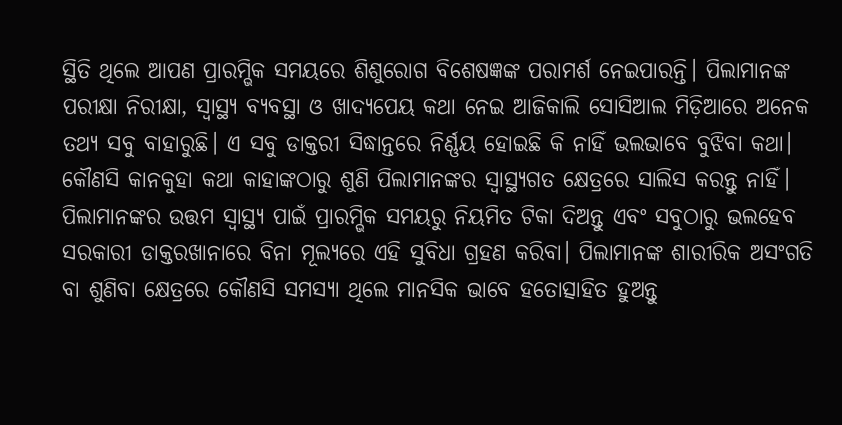ସ୍ଥିତି ଥିଲେ ଆପଣ ପ୍ରାରମ୍ଭିକ ସମୟରେ ଶିଶୁରୋଗ ବିଶେଷଜ୍ଞଙ୍କ ପରାମର୍ଶ ନେଇପାରନ୍ତି। ପିଲାମାନଙ୍କ ପରୀକ୍ଷା ନିରୀକ୍ଷା, ସ୍ୱାସ୍ଥ୍ୟ ବ୍ୟବସ୍ଥା ଓ ଖାଦ୍ୟପେୟ କଥା ନେଇ ଆଜିକାଲି ସୋସିଆଲ ମିଡ଼ିଆରେ ଅନେକ ତଥ୍ୟ ସବୁ ବାହାରୁଛି। ଏ ସବୁ ଡାକ୍ତରୀ ସିଦ୍ଧାନ୍ତରେ ନିର୍ଣ୍ଣୟ ହୋଇଛି କି ନାହିଁ ଭଲଭାବେ ବୁଝିବା କଥା। କୌଣସି କାନକୁହା କଥା କାହାଙ୍କଠାରୁ ଶୁଣି ପିଲାମାନଙ୍କର ସ୍ୱାସ୍ଥ୍ୟଗତ କ୍ଷେତ୍ରରେ ସାଲିସ କରନ୍ତୁ ନାହିଁ। ପିଲାମାନଙ୍କର ଉତ୍ତମ ସ୍ୱାସ୍ଥ୍ୟ ପାଇଁ ପ୍ରାରମ୍ଭିକ ସମୟରୁ ନିୟମିତ ଟିକା ଦିଅନ୍ତୁ ଏବଂ ସବୁଠାରୁ ଭଲହେବ ସରକାରୀ ଡାକ୍ତରଖାନାରେ ବିନା ମୂଲ୍ୟରେ ଏହି ସୁବିଧା ଗ୍ରହଣ କରିବା। ପିଲାମାନଙ୍କ ଶାରୀରିକ ଅସଂଗତି ବା ଶୁଣିବା କ୍ଷେତ୍ରରେ କୌଣସି ସମସ୍ୟା ଥିଲେ ମାନସିକ ଭାବେ ହତୋତ୍ସାହିତ ହୁଅନ୍ତୁ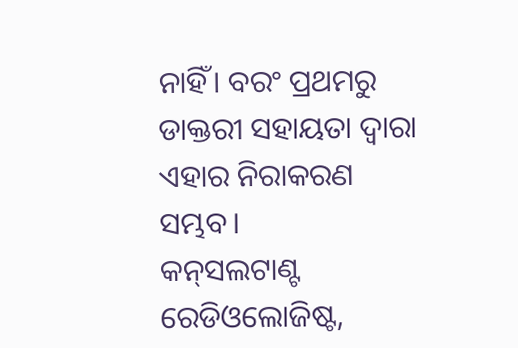ନାହିଁ। ବରଂ ପ୍ରଥମରୁ ଡାକ୍ତରୀ ସହାୟତା ଦ୍ୱାରା ଏହାର ନିରାକରଣ ସମ୍ଭବ।
କନ୍‌ସଲଟାଣ୍ଟ ରେଡିଓଲୋଜିଷ୍ଟ,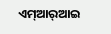ଏମ୍‌ଆର୍‌ଆଇ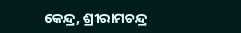କେନ୍ଦ୍ର, ଶ୍ରୀରାମଚନ୍ଦ୍ର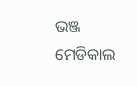ଭଞ୍ଜ ମେଡିକାଲ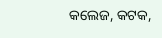କଲେଜ, କଟକ,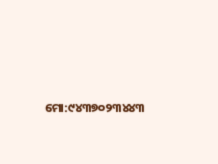ମୋ:୯୪୩୭୦୨୩୪୪୩